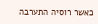כאשר רוסיה התערבה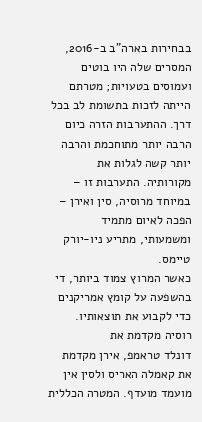בבחירות בארה"ב ב-2016, המסרים שלה היו בוטים ועמוסים בטעויות; מטרתם הייתה לזכות בתשומת לב בכל דרך. ההתערבות הזרה כיום הרבה יותר מתוחכמת והרבה יותר קשה לגלות את מקורותיה. התערבות זו – במיוחד מרוסיה, סין ואירן – הפכה לאיום מתמיד ומשמעותי, מתריע ניו-יורק טיימס.
כאשר המרוץ צמוד ביותר, די בהשפעה על קומץ אמריקנים כדי לקבוע את תוצאותיו. רוסיה מקדמת את
דונלד טראמפ, אירן מקדמת את קאמלה האריס ולסין אין מועמד מועדף. המטרה הכללית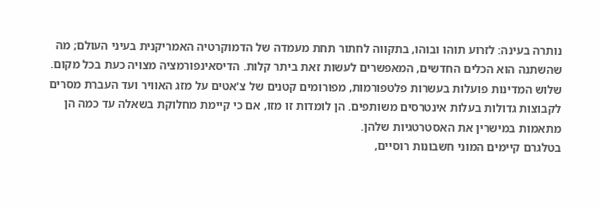נותרה בעינה: לזרוע תוהו ובוהו, בתקווה לחתור תחת מעמדה של הדמוקרטיה האמריקנית בעיני העולם; מה שהשתנה הוא הכלים החדשים, המאפשרים לעשות זאת ביתר קלות. הדיסאינפורמציה מצויה כעת בכל מקום.
שלוש המדינות פועלות בעשרות פלטפורמות, מפורומים קטנים של צ'אטים על מזג האוויר ועד העברת מסרים לקבוצות גדולות בעלות אינטרסים משותפים. הן לומדות זו מזו, אם כי קיימת מחלוקת בשאלה עד כמה הן מתאמות במישרין את האסטרטגיות שלהן.
בטלגרם קיימים המוני חשבונות רוסיים,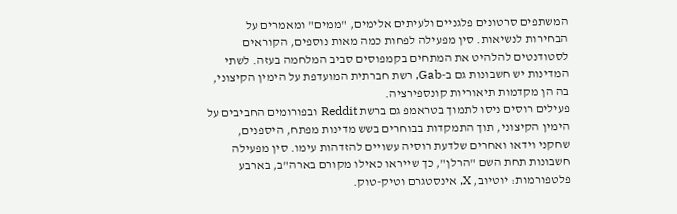המשתפים סרטונים פלגניים ולעיתים אלימים, "ממים" ומאמרים על הבחירות לנשיאות. סין מפעילה לפחות כמה מאות נוספים, הקוראים לסטודנטים להלהיט את המתחים בקמפוסים סביב המלחמה בעזה. לשתי המדינות יש חשבונות גם ב-Gab, רשת חברתית המועדפת על הימין הקיצוני, בה הן מקדמות תיאוריות קונספירציה.
פעילים רוסים ניסו לתמוך בטראמפ גם ברשת Reddit ובפורומים החביבים על הימין הקיצוני, תוך התמקדות בבוחרים בשש מדינות מפתח, היספנים, שחקני וידאו ואחרים שלדעת רוסיה עשויים להזדהות עימו. סין מפעילה חשבונות תחת השם "הרלן", כך שייראו כאילו מקורם בארה"ב, בארבע פלטפורמות: יוטיוב, X, אינסטגרם וטיק-טוק.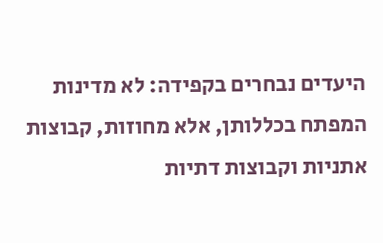היעדים נבחרים בקפידה: לא מדינות המפתח בכללותן, אלא מחוזות, קבוצות אתניות וקבוצות דתיות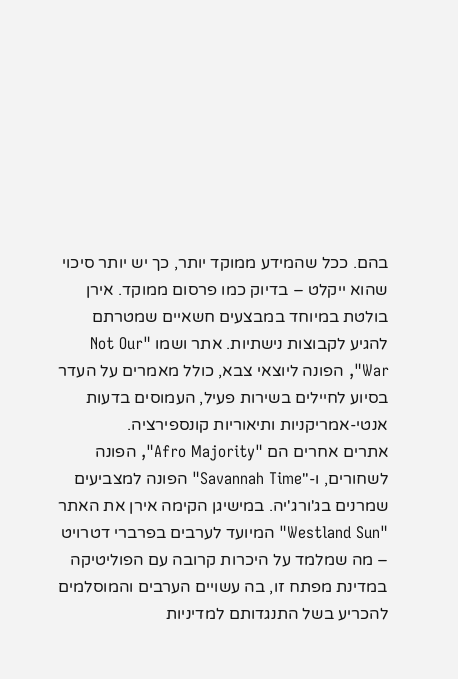בהם. ככל שהמידע ממוקד יותר, כך יש יותר סיכוי שהוא ייקלט – בדיוק כמו פרסום ממוקד. אירן בולטת במיוחד במבצעים חשאיים שמטרתם להגיע לקבוצות נישתיות. אתר ושמו "Not Our War", הפונה ליוצאי צבא, כולל מאמרים על העדר בסיוע לחיילים בשירות פעיל, העמוסים בדעות אנטי-אמריקניות ותיאוריות קונספירציה.
אתרים אחרים הם "Afro Majority", הפונה לשחורים, ו-"Savannah Time" הפונה למצביעים שמרנים בג'ורג'יה. במישיגן הקימה אירן את האתר "Westland Sun" המיועד לערבים בפרברי דטרויט – מה שמלמד על היכרות קרובה עם הפוליטיקה במדינת מפתח זו, בה עשויים הערבים והמוסלמים להכריע בשל התנגדותם למדיניות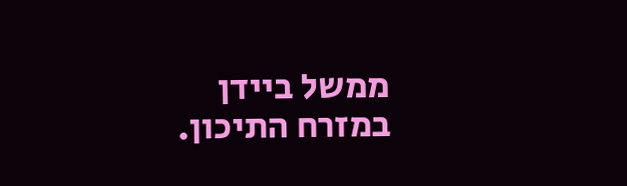ממשל ביידן במזרח התיכון.